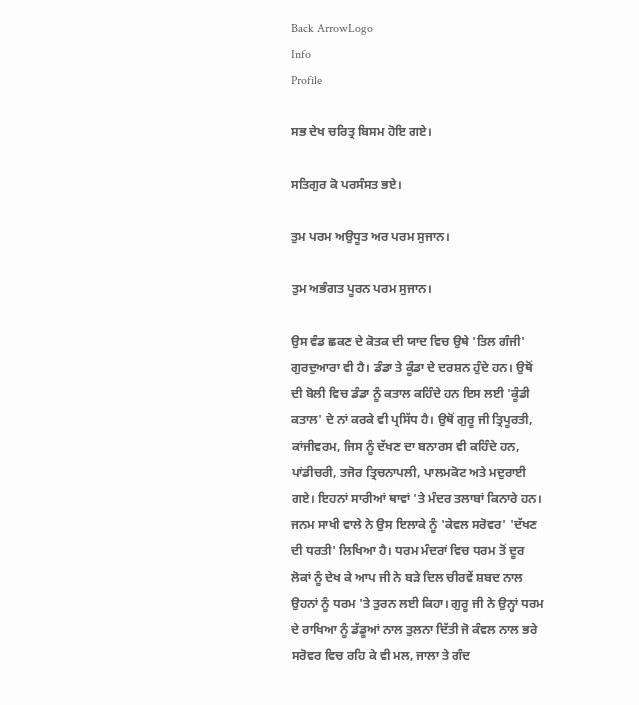Back ArrowLogo
Info
Profile

ਸਭ ਦੇਖ ਚਰਿਤ੍ਰ ਬਿਸਮ ਹੋਇ ਗਏ।

ਸਤਿਗੁਰ ਕੋ ਪਰਸੰਸਤ ਭਏ।

ਤੁਮ ਪਰਮ ਅਉਧੂਤ ਅਰ ਪਰਮ ਸੁਜਾਨ।

ਤੁਮ ਅਭੰਗਤ ਪੂਰਨ ਪਰਮ ਸੁਜਾਨ।

ਉਸ ਵੰਡ ਛਕਣ ਦੇ ਕੋਤਕ ਦੀ ਯਾਦ ਵਿਚ ਉਥੇ 'ਤਿਲ ਗੰਜੀ' ਗੁਰਦੁਆਰਾ ਵੀ ਹੈ। ਡੰਡਾ ਤੇ ਕੂੰਡਾ ਦੇ ਦਰਸ਼ਨ ਹੁੰਦੇ ਹਨ। ਉਥੋਂ ਦੀ ਬੋਲੀ ਵਿਚ ਡੰਡਾ ਨੂੰ ਕਤਾਲ ਕਹਿੰਦੇ ਹਨ ਇਸ ਲਈ 'ਕੂੰਡੀ ਕਤਾਲ' ਦੇ ਨਾਂ ਕਰਕੇ ਵੀ ਪ੍ਰਸਿੱਧ ਹੈ। ਉਥੋਂ ਗੁਰੂ ਜੀ ਤ੍ਰਿਪੂਰਤੀ, ਕਾਂਜੀਵਰਮ, ਜਿਸ ਨੂੰ ਦੱਖਣ ਦਾ ਬਨਾਰਸ ਵੀ ਕਹਿੰਦੇ ਹਨ, ਪਾਂਡੀਚਰੀ, ਤਜੋਰ ਤ੍ਰਿਚਨਾਪਲੀ, ਪਾਲਮਕੋਟ ਅਤੇ ਮਦੁਰਾਈ ਗਏ। ਇਹਨਾਂ ਸਾਰੀਆਂ ਥਾਵਾਂ 'ਤੇ ਮੰਦਰ ਤਲਾਬਾਂ ਕਿਨਾਰੇ ਹਨ। ਜਨਮ ਸਾਖੀ ਵਾਲੇ ਨੇ ਉਸ ਇਲਾਕੇ ਨੂੰ 'ਕੇਵਲ ਸਰੋਵਰ' 'ਦੱਖਣ ਦੀ ਧਰਤੀ' ਲਿਖਿਆ ਹੈ। ਧਰਮ ਮੰਦਰਾਂ ਵਿਚ ਧਰਮ ਤੋਂ ਦੂਰ ਲੋਕਾਂ ਨੂੰ ਦੇਖ ਕੇ ਆਪ ਜੀ ਨੇ ਬੜੇ ਦਿਲ ਚੀਰਵੇਂ ਸ਼ਬਦ ਨਾਲ ਉਹਨਾਂ ਨੂੰ ਧਰਮ 'ਤੇ ਤੁਰਨ ਲਈ ਕਿਹਾ। ਗੁਰੂ ਜੀ ਨੇ ਉਨ੍ਹਾਂ ਧਰਮ ਦੇ ਰਾਖਿਆ ਨੂੰ ਡੱਡੂਆਂ ਨਾਲ ਤੁਲਨਾ ਦਿੱਤੀ ਜੋ ਕੰਵਲ ਨਾਲ ਭਰੇ ਸਰੋਵਰ ਵਿਚ ਰਹਿ ਕੇ ਵੀ ਮਲ, ਜਾਲਾ ਤੇ ਗੰਦ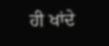ਹੀ ਖਾਂਦੇ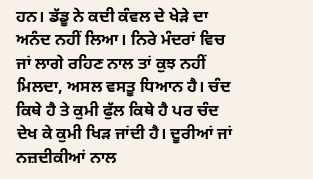ਹਨ। ਡੱਡੂ ਨੇ ਕਦੀ ਕੰਵਲ ਦੇ ਖੇੜੇ ਦਾ ਅਨੰਦ ਨਹੀਂ ਲਿਆ। ਨਿਰੇ ਮੰਦਰਾਂ ਵਿਚ ਜਾਂ ਲਾਗੇ ਰਹਿਣ ਨਾਲ ਤਾਂ ਕੁਝ ਨਹੀਂ ਮਿਲਦਾ, ਅਸਲ ਵਸਤੂ ਧਿਆਨ ਹੈ। ਚੰਦ ਕਿਥੇ ਹੈ ਤੇ ਕੁਮੀ ਫੁੱਲ ਕਿਥੇ ਹੈ ਪਰ ਚੰਦ ਦੇਖ ਕੇ ਕੁਮੀ ਖਿੜ ਜਾਂਦੀ ਹੈ। ਦੂਰੀਆਂ ਜਾਂ ਨਜ਼ਦੀਕੀਆਂ ਨਾਲ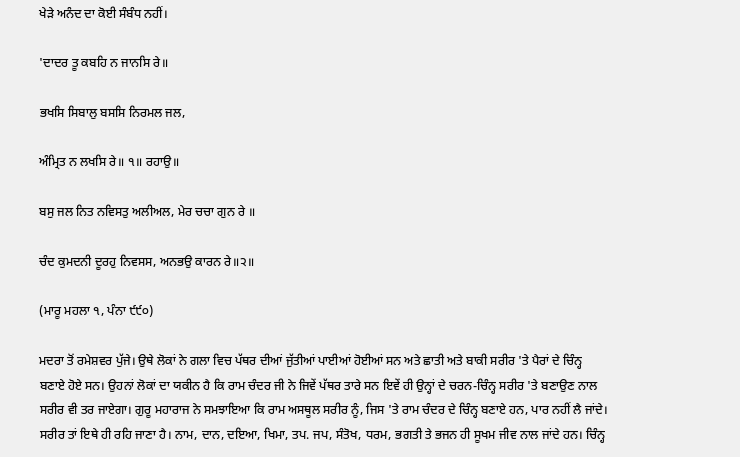ਖੇੜੇ ਅਨੰਦ ਦਾ ਕੋਈ ਸੰਬੰਧ ਨਹੀਂ।

'ਦਾਦਰ ਤੂ ਕਬਹਿ ਨ ਜਾਨਸਿ ਰੇ॥

ਭਖਸਿ ਸਿਬਾਲੁ ਬਸਸਿ ਨਿਰਮਲ ਜਲ,

ਅੰਮ੍ਰਿਤ ਨ ਲਖਸਿ ਰੇ॥ ੧॥ ਰਹਾਉ॥

ਬਸੁ ਜਲ ਨਿਤ ਨਵਿਸਤੁ ਅਲੀਅਲ, ਮੇਰ ਚਚਾ ਗੁਨ ਰੇ ॥

ਚੰਦ ਕੁਮਦਨੀ ਦੂਰਹੁ ਨਿਵਸਸ, ਅਨਭਉ ਕਾਰਨ ਰੇ॥੨॥

(ਮਾਰੂ ਮਹਲਾ ੧, ਪੰਨਾ ੯੯੦)

ਮਦਰਾ ਤੋਂ ਰਮੇਸ਼ਵਰ ਪੁੱਜੇ। ਉਥੇ ਲੋਕਾਂ ਨੇ ਗਲਾ ਵਿਚ ਪੱਥਰ ਦੀਆਂ ਜੁੱਤੀਆਂ ਪਾਈਆਂ ਹੋਈਆਂ ਸਨ ਅਤੇ ਛਾਤੀ ਅਤੇ ਬਾਕੀ ਸਰੀਰ 'ਤੇ ਪੈਰਾਂ ਦੇ ਚਿੰਨ੍ਹ ਬਣਾਏ ਹੋਏ ਸਨ। ਉਹਨਾਂ ਲੋਕਾਂ ਦਾ ਯਕੀਨ ਹੈ ਕਿ ਰਾਮ ਚੰਦਰ ਜੀ ਨੇ ਜਿਵੇਂ ਪੱਥਰ ਤਾਰੇ ਸਨ ਇਵੇਂ ਹੀ ਉਨ੍ਹਾਂ ਦੇ ਚਰਨ-ਚਿੰਨ੍ਹ ਸਰੀਰ 'ਤੇ ਬਣਾਉਣ ਨਾਲ ਸਰੀਰ ਵੀ ਤਰ ਜਾਏਗਾ। ਗੁਰੂ ਮਹਾਰਾਜ ਨੇ ਸਮਝਾਇਆ ਕਿ ਰਾਮ ਅਸਥੂਲ ਸਰੀਰ ਨੂੰ, ਜਿਸ 'ਤੇ ਰਾਮ ਚੰਦਰ ਦੇ ਚਿੰਨ੍ਹ ਬਣਾਏ ਹਨ, ਪਾਰ ਨਹੀਂ ਲੈ ਜਾਂਦੇ। ਸਰੀਰ ਤਾਂ ਇਥੇ ਹੀ ਰਹਿ ਜਾਣਾ ਹੈ। ਨਾਮ, ਦਾਨ, ਦਇਆ, ਖਿਮਾ, ਤਪ. ਜਪ, ਸੰਤੋਖ, ਧਰਮ, ਭਗਤੀ ਤੇ ਭਜਨ ਹੀ ਸੂਖਮ ਜੀਵ ਨਾਲ ਜਾਂਦੇ ਹਨ। ਚਿੰਨ੍ਹ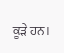ਕੂੜੇ ਹਨ।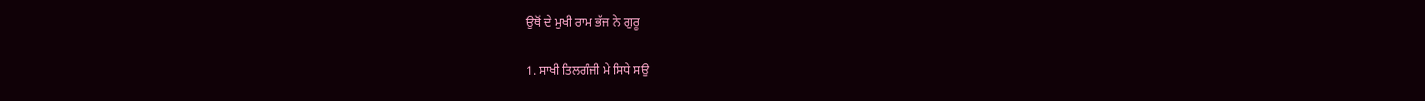ਉਥੋਂ ਦੇ ਮੁਖੀ ਰਾਮ ਭੱਜ ਨੇ ਗੁਰੂ

1. ਸਾਖੀ ਤਿਲਗੰਜੀ ਮੇ ਸਿਧੇ ਸਉ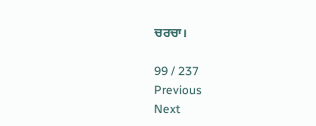ਚਰਚਾ।

99 / 237
Previous
Next